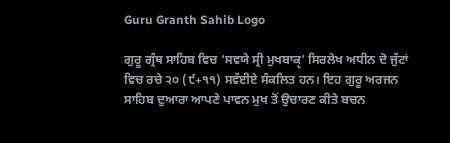Guru Granth Sahib Logo

ਗੁਰੂ ਗ੍ਰੰਥ ਸਾਹਿਬ ਵਿਚ ‘ਸਵਯੇ ਸ੍ਰੀ ਮੁਖਬਾਕੵ’ ਸਿਰਲੇਖ ਅਧੀਨ ਦੋ ਜੁੱਟਾਂ ਵਿਚ ਰਚੇ ੨੦ (੯+੧੧) ਸਵੱਈਏ ਸੰਕਲਿਤ ਹਨ। ਇਹ ਗੁਰੂ ਅਰਜਨ ਸਾਹਿਬ ਦੁਆਰਾ ਆਪਣੇ ਪਾਵਨ ਮੁਖ ਤੋਂ ਉਚਾਰਣ ਕੀਤੇ ਬਚਨ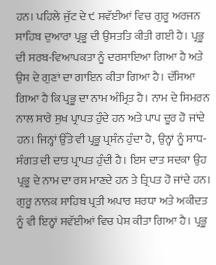ਹਨ। ਪਹਿਲੇ ਜੁੱਟ ਦੇ ੯ ਸਵੱਈਆਂ ਵਿਚ ਗੁਰੂ ਅਰਜਨ ਸਾਹਿਬ ਦੁਆਰਾ ਪ੍ਰਭੂ ਦੀ ਉਸਤਤਿ ਕੀਤੀ ਗਈ ਹੈ। ਪ੍ਰਭੂ ਦੀ ਸਰਬ-ਵਿਆਪਕਤਾ ਨੂੰ ਦਰਸਾਇਆ ਗਿਆ ਹੈ ਅਤੇ ਉਸ ਦੇ ਗੁਣਾਂ ਦਾ ਗਾਇਨ ਕੀਤਾ ਗਿਆ ਹੈ। ਦੱਸਿਆ ਗਿਆ ਹੈ ਕਿ ਪ੍ਰਭੂ ਦਾ ਨਾਮ ਅੰਮ੍ਰਿਤ ਹੈ। ਨਾਮ ਦੇ ਸਿਮਰਨ ਨਾਲ ਸਾਰੇ ਸੁਖ ਪ੍ਰਾਪਤ ਹੁੰਦੇ ਹਨ ਅਤੇ ਪਾਪ ਦੂਰ ਹੋ ਜਾਂਦੇ ਹਨ। ਜਿਨ੍ਹਾਂ ਉੱਤੇ ਵੀ ਪ੍ਰਭੂ ਪ੍ਰਸੰਨ ਹੁੰਦਾ ਹੈ, ਉਨ੍ਹਾਂ ਨੂੰ ਸਾਧ-ਸੰਗਤ ਦੀ ਦਾਤ ਪ੍ਰਾਪਤ ਹੁੰਦੀ ਹੈ। ਇਸ ਦਾਤ ਸਦਕਾ ਉਹ ਪ੍ਰਭੂ ਦੇ ਨਾਮ ਦਾ ਰਸ ਮਾਣਦੇ ਹਨ ਤੇ ਤ੍ਰਿਪਤ ਹੋ ਜਾਂਦੇ ਹਨ। ਗੁਰੂ ਨਾਨਕ ਸਾਹਿਬ ਪ੍ਰਤੀ ਅਪਾਰ ਸ਼ਰਧਾ ਅਤੇ ਅਕੀਦਤ ਨੂੰ ਵੀ ਇਨ੍ਹਾਂ ਸਵੱਈਆਂ ਵਿਚ ਪੇਸ਼ ਕੀਤਾ ਗਿਆ ਹੈ। ਪ੍ਰਭੂ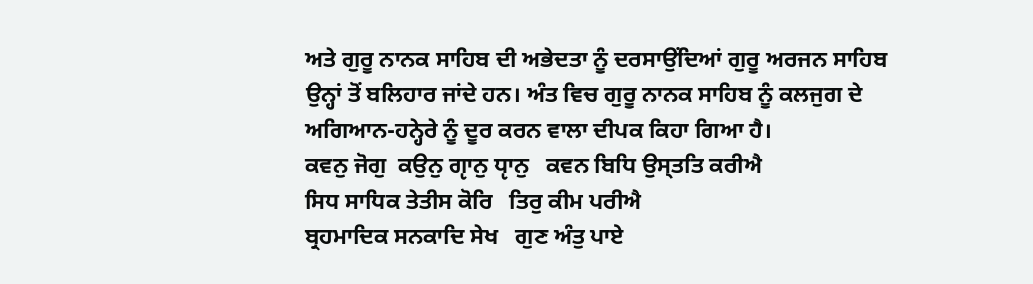ਅਤੇ ਗੁਰੂ ਨਾਨਕ ਸਾਹਿਬ ਦੀ ਅਭੇਦਤਾ ਨੂੰ ਦਰਸਾਉਂਦਿਆਂ ਗੁਰੂ ਅਰਜਨ ਸਾਹਿਬ ਉਨ੍ਹਾਂ ਤੋਂ ਬਲਿਹਾਰ ਜਾਂਦੇ ਹਨ। ਅੰਤ ਵਿਚ ਗੁਰੂ ਨਾਨਕ ਸਾਹਿਬ ਨੂੰ ਕਲਜੁਗ ਦੇ ਅਗਿਆਨ-ਹਨ੍ਹੇਰੇ ਨੂੰ ਦੂਰ ਕਰਨ ਵਾਲਾ ਦੀਪਕ ਕਿਹਾ ਗਿਆ ਹੈ।
ਕਵਨੁ ਜੋਗੁ  ਕਉਨੁ ਗੵਾਨੁ ਧੵਾਨੁ   ਕਵਨ ਬਿਧਿ ਉਸ੍ਤਤਿ ਕਰੀਐ
ਸਿਧ ਸਾਧਿਕ ਤੇਤੀਸ ਕੋਰਿ   ਤਿਰੁ ਕੀਮ ਪਰੀਐ
ਬ੍ਰਹਮਾਦਿਕ ਸਨਕਾਦਿ ਸੇਖ   ਗੁਣ ਅੰਤੁ ਪਾਏ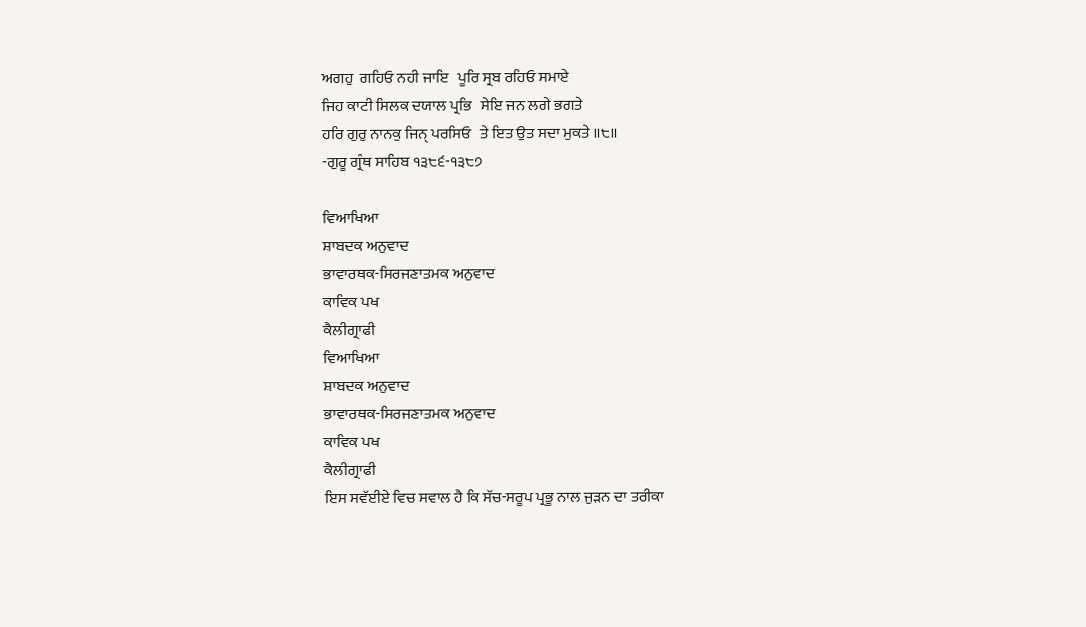ਅਗਹੁ  ਗਹਿਓ ਨਹੀ ਜਾਇ   ਪੂਰਿ ਸ੍ਰਬ ਰਹਿਓ ਸਮਾਏ
ਜਿਹ ਕਾਟੀ ਸਿਲਕ ਦਯਾਲ ਪ੍ਰਭਿ   ਸੇਇ ਜਨ ਲਗੇ ਭਗਤੇ
ਹਰਿ ਗੁਰੁ ਨਾਨਕੁ ਜਿਨੑ ਪਰਸਿਓ   ਤੇ ਇਤ ਉਤ ਸਦਾ ਮੁਕਤੇ ॥੮॥
-ਗੁਰੂ ਗ੍ਰੰਥ ਸਾਹਿਬ ੧੩੮੬-੧੩੮੭

ਵਿਆਖਿਆ
ਸ਼ਾਬਦਕ ਅਨੁਵਾਦ
ਭਾਵਾਰਥਕ-ਸਿਰਜਣਾਤਮਕ ਅਨੁਵਾਦ
ਕਾਵਿਕ ਪਖ
ਕੈਲੀਗ੍ਰਾਫੀ
ਵਿਆਖਿਆ
ਸ਼ਾਬਦਕ ਅਨੁਵਾਦ
ਭਾਵਾਰਥਕ-ਸਿਰਜਣਾਤਮਕ ਅਨੁਵਾਦ
ਕਾਵਿਕ ਪਖ
ਕੈਲੀਗ੍ਰਾਫੀ
ਇਸ ਸਵੱਈਏ ਵਿਚ ਸਵਾਲ ਹੈ ਕਿ ਸੱਚ-ਸਰੂਪ ਪ੍ਰਭੂ ਨਾਲ ਜੁੜਨ ਦਾ ਤਰੀਕਾ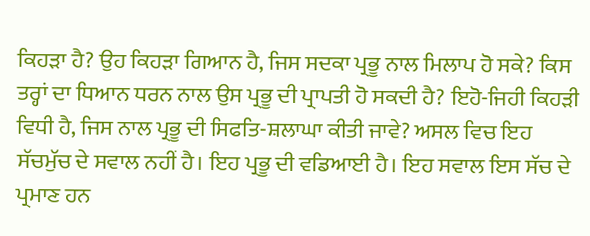ਕਿਹੜਾ ਹੈ? ਉਹ ਕਿਹੜਾ ਗਿਆਨ ਹੈ, ਜਿਸ ਸਦਕਾ ਪ੍ਰਭੂ ਨਾਲ ਮਿਲਾਪ ਹੋ ਸਕੇ? ਕਿਸ ਤਰ੍ਹਾਂ ਦਾ ਧਿਆਨ ਧਰਨ ਨਾਲ ਉਸ ਪ੍ਰਭੂ ਦੀ ਪ੍ਰਾਪਤੀ ਹੋ ਸਕਦੀ ਹੈ? ਇਹੋ-ਜਿਹੀ ਕਿਹੜੀ ਵਿਧੀ ਹੈ, ਜਿਸ ਨਾਲ ਪ੍ਰਭੂ ਦੀ ਸਿਫਤਿ-ਸ਼ਲਾਘਾ ਕੀਤੀ ਜਾਵੇ? ਅਸਲ ਵਿਚ ਇਹ ਸੱਚਮੁੱਚ ਦੇ ਸਵਾਲ ਨਹੀਂ ਹੈ। ਇਹ ਪ੍ਰਭੂ ਦੀ ਵਡਿਆਈ ਹੈ। ਇਹ ਸਵਾਲ ਇਸ ਸੱਚ ਦੇ ਪ੍ਰਮਾਣ ਹਨ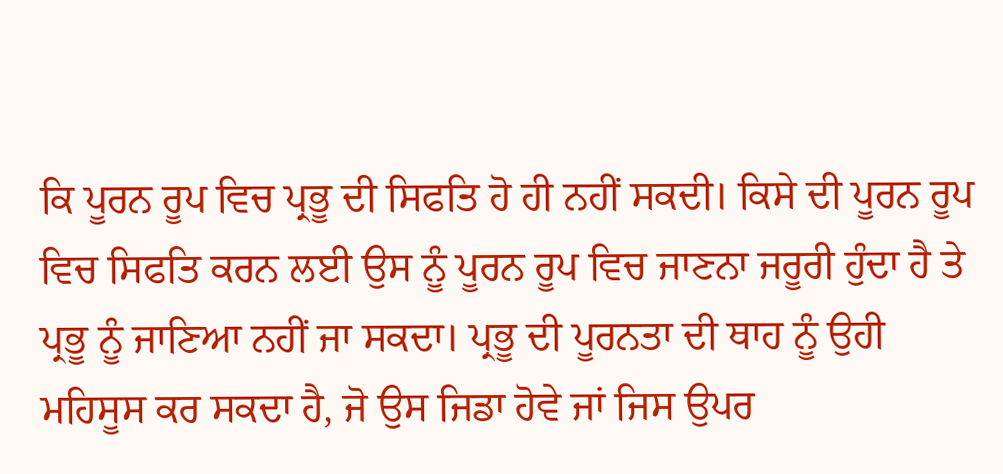ਕਿ ਪੂਰਨ ਰੂਪ ਵਿਚ ਪ੍ਰਭੂ ਦੀ ਸਿਫਤਿ ਹੋ ਹੀ ਨਹੀਂ ਸਕਦੀ। ਕਿਸੇ ਦੀ ਪੂਰਨ ਰੂਪ ਵਿਚ ਸਿਫਤਿ ਕਰਨ ਲਈ ਉਸ ਨੂੰ ਪੂਰਨ ਰੂਪ ਵਿਚ ਜਾਣਨਾ ਜਰੂਰੀ ਹੁੰਦਾ ਹੈ ਤੇ ਪ੍ਰਭੂ ਨੂੰ ਜਾਣਿਆ ਨਹੀਂ ਜਾ ਸਕਦਾ। ਪ੍ਰਭੂ ਦੀ ਪੂਰਨਤਾ ਦੀ ਥਾਹ ਨੂੰ ਉਹੀ ਮਹਿਸੂਸ ਕਰ ਸਕਦਾ ਹੈ, ਜੋ ਉਸ ਜਿਡਾ ਹੋਵੇ ਜਾਂ ਜਿਸ ਉਪਰ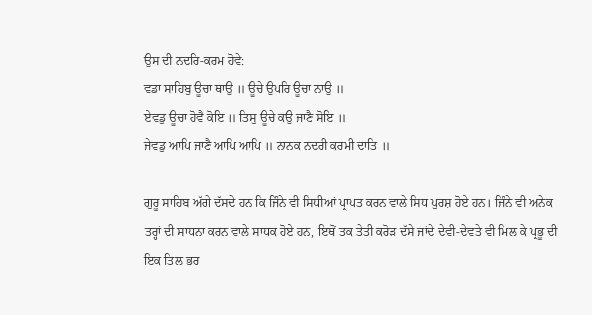ਉਸ ਦੀ ਨਦਰਿ-ਕਰਮ ਹੋਵੇ:
ਵਡਾ ਸਾਹਿਬੁ ਊਚਾ ਥਾਉ ॥ ਊਚੇ ਉਪਰਿ ਊਚਾ ਨਾਉ ॥
ਏਵਡੁ ਊਚਾ ਹੋਵੈ ਕੋਇ ॥ ਤਿਸੁ ਊਚੇ ਕਉ ਜਾਣੈ ਸੋਇ ॥
ਜੇਵਡੁ ਆਪਿ ਜਾਣੈ ਆਪਿ ਆਪਿ ॥ ਨਾਨਕ ਨਦਰੀ ਕਰਮੀ ਦਾਤਿ ॥

ਗੁਰੂ ਸਾਹਿਬ ਅੱਗੇ ਦੱਸਦੇ ਹਨ ਕਿ ਜਿੰਨੇ ਵੀ ਸਿਧੀਆਂ ਪ੍ਰਾਪਤ ਕਰਨ ਵਾਲੇ ਸਿਧ ਪੁਰਸ਼ ਹੋਏ ਹਨ। ਜਿੰਨੇ ਵੀ ਅਨੇਕ ਤਰ੍ਹਾਂ ਦੀ ਸਾਧਨਾ ਕਰਨ ਵਾਲੇ ਸਾਧਕ ਹੋਏ ਹਨ, ਇਥੋਂ ਤਕ ਤੇਤੀ ਕਰੋੜ ਦੱਸੇ ਜਾਂਦੇ ਦੇਵੀ-ਦੇਵਤੇ ਵੀ ਮਿਲ ਕੇ ਪ੍ਰਭੂ ਦੀ ਇਕ ਤਿਲ ਭਰ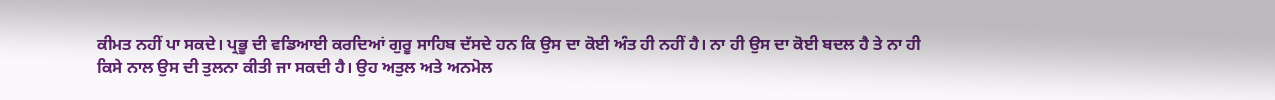ਕੀਮਤ ਨਹੀਂ ਪਾ ਸਕਦੇ। ਪ੍ਰਭੂ ਦੀ ਵਡਿਆਈ ਕਰਦਿਆਂ ਗੁਰੂ ਸਾਹਿਬ ਦੱਸਦੇ ਹਨ ਕਿ ਉਸ ਦਾ ਕੋਈ ਅੰਤ ਹੀ ਨਹੀਂ ਹੈ। ਨਾ ਹੀ ਉਸ ਦਾ ਕੋਈ ਬਦਲ ਹੈ ਤੇ ਨਾ ਹੀ ਕਿਸੇ ਨਾਲ ਉਸ ਦੀ ਤੁਲਨਾ ਕੀਤੀ ਜਾ ਸਕਦੀ ਹੈ। ਉਹ ਅਤੁਲ ਅਤੇ ਅਨਮੋਲ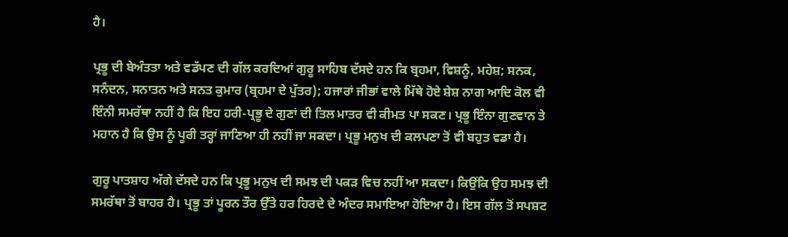ਹੈ।

ਪ੍ਰਭੂ ਦੀ ਬੇਅੰਤਤਾ ਅਤੇ ਵਡੱਪਣ ਦੀ ਗੱਲ ਕਰਦਿਆਂ ਗੁਰੂ ਸਾਹਿਬ ਦੱਸਦੇ ਹਨ ਕਿ ਬ੍ਰਹਮਾ, ਵਿਸ਼ਨੂੰ, ਮਹੇਸ਼; ਸਨਕ, ਸਨੰਦਨ, ਸਨਾਤਨ ਅਤੇ ਸਨਤ ਕੁਮਾਰ (ਬ੍ਰਹਮਾ ਦੇ ਪੁੱਤਰ); ਹਜਾਰਾਂ ਜੀਭਾਂ ਵਾਲੇ ਮਿੱਥੇ ਹੋਏ ਸ਼ੇਸ਼ ਨਾਗ ਆਦਿ ਕੋਲ ਵੀ ਇੰਨੀ ਸਮਰੱਥਾ ਨਹੀਂ ਹੈ ਕਿ ਇਹ ਹਰੀ-ਪ੍ਰਭੂ ਦੇ ਗੁਣਾਂ ਦੀ ਤਿਲ ਮਾਤਰ ਵੀ ਕੀਮਤ ਪਾ ਸਕਣ। ਪ੍ਰਭੂ ਇੰਨਾ ਗੁਣਵਾਨ ਤੇ ਮਹਾਨ ਹੈ ਕਿ ਉਸ ਨੂੰ ਪੂਰੀ ਤਰ੍ਹਾਂ ਜਾਣਿਆ ਹੀ ਨਹੀਂ ਜਾ ਸਕਦਾ। ਪ੍ਰਭੂ ਮਨੁਖ ਦੀ ਕਲਪਣਾ ਤੋਂ ਵੀ ਬਹੁਤ ਵਡਾ ਹੈ।

ਗੁਰੂ ਪਾਤਸ਼ਾਹ ਅੱਗੇ ਦੱਸਦੇ ਹਨ ਕਿ ਪ੍ਰਭੂ ਮਨੁਖ ਦੀ ਸਮਝ ਦੀ ਪਕੜ ਵਿਚ ਨਹੀਂ ਆ ਸਕਦਾ। ਕਿਉਂਕਿ ਉਹ ਸਮਝ ਦੀ ਸਮਰੱਥਾ ਤੋਂ ਬਾਹਰ ਹੈ। ਪ੍ਰਭੂ ਤਾਂ ਪੂਰਨ ਤੌਰ ਉੱਤੇ ਹਰ ਹਿਰਦੇ ਦੇ ਅੰਦਰ ਸਮਾਇਆ ਹੋਇਆ ਹੈ। ਇਸ ਗੱਲ ਤੋਂ ਸਪਸ਼ਟ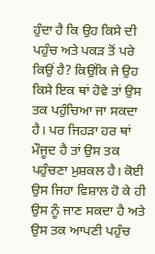ਹੁੰਦਾ ਹੈ ਕਿ ਉਹ ਕਿਸੇ ਦੀ ਪਹੁੰਚ ਅਤੇ ਪਕੜ ਤੋਂ ਪਰੇ ਕਿਉਂ ਹੈ? ਕਿਉਂਕਿ ਜੇ ਉਹ ਕਿਸੇ ਇਕ ਥਾਂ ਹੋਵੇ ਤਾਂ ਉਸ ਤਕ ਪਹੁੰਚਿਆ ਜਾ ਸਕਦਾ ਹੈ। ਪਰ ਜਿਹੜਾ ਹਰ ਥਾਂ ਮੌਜੂਦ ਹੈ ਤਾਂ ਉਸ ਤਕ ਪਹੁੰਚਣਾ ਮੁਸ਼ਕਲ ਹੈ। ਕੋਈ ਉਸ ਜਿਹਾ ਵਿਸ਼ਾਲ ਹੋ ਕੇ ਹੀ ਉਸ ਨੂੰ ਜਾਣ ਸਕਦਾ ਹੈ ਅਤੇ ਉਸ ਤਕ ਆਪਣੀ ਪਹੁੰਚ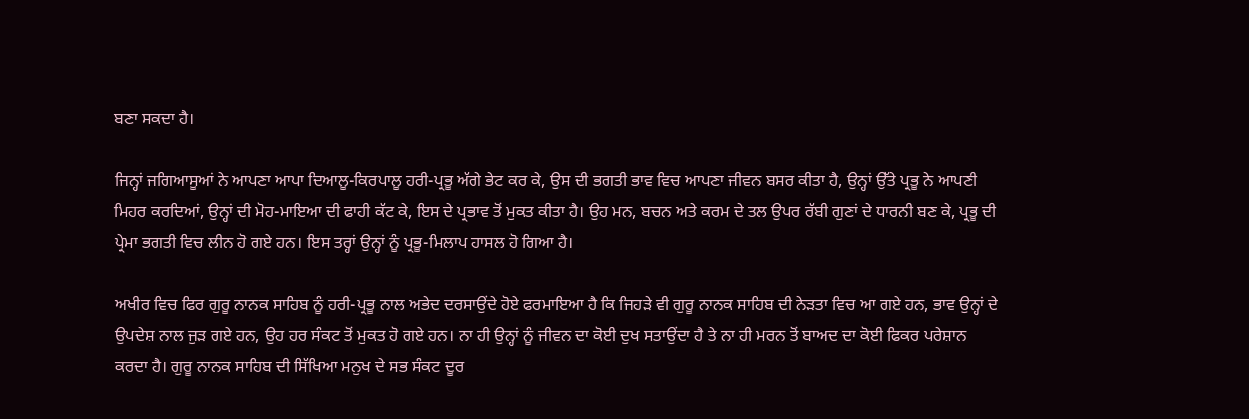ਬਣਾ ਸਕਦਾ ਹੈ।

ਜਿਨ੍ਹਾਂ ਜਗਿਆਸੂਆਂ ਨੇ ਆਪਣਾ ਆਪਾ ਦਿਆਲੂ-ਕਿਰਪਾਲੂ ਹਰੀ-ਪ੍ਰਭੂ ਅੱਗੇ ਭੇਟ ਕਰ ਕੇ, ਉਸ ਦੀ ਭਗਤੀ ਭਾਵ ਵਿਚ ਆਪਣਾ ਜੀਵਨ ਬਸਰ ਕੀਤਾ ਹੈ, ਉਨ੍ਹਾਂ ਉੱਤੇ ਪ੍ਰਭੂ ਨੇ ਆਪਣੀ ਮਿਹਰ ਕਰਦਿਆਂ, ਉਨ੍ਹਾਂ ਦੀ ਮੋਹ-ਮਾਇਆ ਦੀ ਫਾਹੀ ਕੱਟ ਕੇ, ਇਸ ਦੇ ਪ੍ਰਭਾਵ ਤੋਂ ਮੁਕਤ ਕੀਤਾ ਹੈ। ਉਹ ਮਨ, ਬਚਨ ਅਤੇ ਕਰਮ ਦੇ ਤਲ ਉਪਰ ਰੱਬੀ ਗੁਣਾਂ ਦੇ ਧਾਰਨੀ ਬਣ ਕੇ, ਪ੍ਰਭੂ ਦੀ ਪ੍ਰੇਮਾ ਭਗਤੀ ਵਿਚ ਲੀਨ ਹੋ ਗਏ ਹਨ। ਇਸ ਤਰ੍ਹਾਂ ਉਨ੍ਹਾਂ ਨੂੰ ਪ੍ਰਭੂ-ਮਿਲਾਪ ਹਾਸਲ ਹੋ ਗਿਆ ਹੈ।

ਅਖੀਰ ਵਿਚ ਫਿਰ ਗੁਰੂ ਨਾਨਕ ਸਾਹਿਬ ਨੂੰ ਹਰੀ-ਪ੍ਰਭੂ ਨਾਲ ਅਭੇਦ ਦਰਸਾਉਂਦੇ ਹੋਏ ਫਰਮਾਇਆ ਹੈ ਕਿ ਜਿਹੜੇ ਵੀ ਗੁਰੂ ਨਾਨਕ ਸਾਹਿਬ ਦੀ ਨੇੜਤਾ ਵਿਚ ਆ ਗਏ ਹਨ, ਭਾਵ ਉਨ੍ਹਾਂ ਦੇ ਉਪਦੇਸ਼ ਨਾਲ ਜੁੜ ਗਏ ਹਨ, ਉਹ ਹਰ ਸੰਕਟ ਤੋਂ ਮੁਕਤ ਹੋ ਗਏ ਹਨ। ਨਾ ਹੀ ਉਨ੍ਹਾਂ ਨੂੰ ਜੀਵਨ ਦਾ ਕੋਈ ਦੁਖ ਸਤਾਉਂਦਾ ਹੈ ਤੇ ਨਾ ਹੀ ਮਰਨ ਤੋਂ ਬਾਅਦ ਦਾ ਕੋਈ ਫਿਕਰ ਪਰੇਸ਼ਾਨ ਕਰਦਾ ਹੈ। ਗੁਰੂ ਨਾਨਕ ਸਾਹਿਬ ਦੀ ਸਿੱਖਿਆ ਮਨੁਖ ਦੇ ਸਭ ਸੰਕਟ ਦੂਰ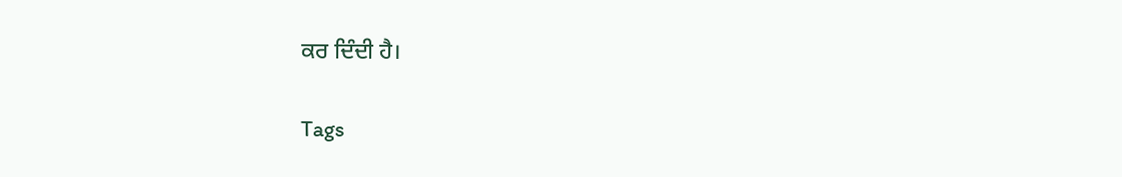ਕਰ ਦਿੰਦੀ ਹੈ।

Tags